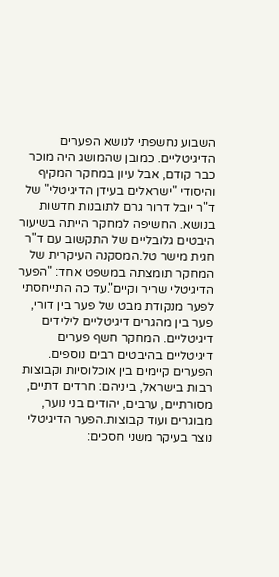השבוע נחשפתי לנושא הפערים הדיגיטליים. כמובן שהמושג היה מוכר כבר קודם, אבל עיון במחקר המקיף והיסודי "ישראלים בעידן הדיגיטלי" של ד"ר יובל דרור גרם לתובנות חדשות בנושא. החשיפה למחקר הייתה בשיעור היבטים גלובליים של התקשוב עם ד"ר חגית מישר טל.המסקנה העיקרית של המחקר תומצתה במשפט אחד: "הפער הדיגיטלי שריר וקיים".עד כה התייחסתי לפער מנקודת מבט של פער בין דורי, פער בין מהגרים דיגיטליים לילידים דיגיטליים. המחקר חשף פערים דיגיטליים בהיבטים רבים נוספים. הפערים קיימים בין אוכלוסיות וקבוצות רבות בישראל, ביניהם: חרדים דתיים, מסורתיים, ערבים, יהודים בני נוער, מבוגרים ועוד קבוצות.הפער הדיגיטלי נוצר בעיקר משני חסכים: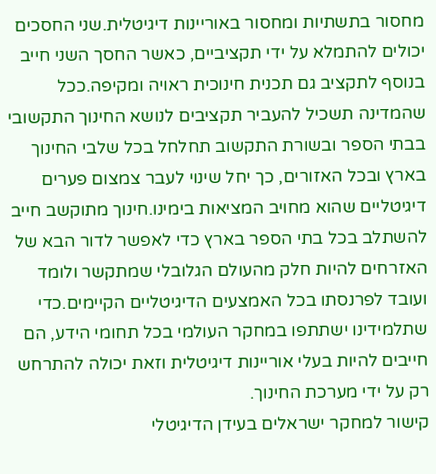מחסור בתשתיות ומחסור באוריינות דיגיטלית.שני החסכים יכולים להתמלא על ידי תקציביים, כאשר החסך השני חייב בנוסף לתקציב גם תכנית חינוכית ראויה ומקיפה.ככל שהמדינה תשכיל להעביר תקציבים לנושא החינוך התקשובי בבתי הספר ובשורת התקשוב תחלחל בכל שלבי החינוך בארץ ובכל האזורים, כך יחל שינוי לעבר צמצום פערים דיגיטליים שהוא מחויב המציאות בימינו.חינוך מתוקשב חייב להשתלב בכל בתי הספר בארץ כדי לאפשר לדור הבא של האזרחים להיות חלק מהעולם הגלובלי שמתקשר ולומד ועובד לפרנסתו בכל האמצעים הדיגיטליים הקיימים.כדי שתלמידינו ישתתפו במחקר העולמי בכל תחומי הידע, הם חייבים להיות בעלי אוריינות דיגיטלית וזאת יכולה להתרחש רק על ידי מערכת החינוך.
קישור למחקר ישראלים בעידן הדיגיטלי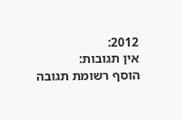2012:
אין תגובות:
הוסף רשומת תגובה